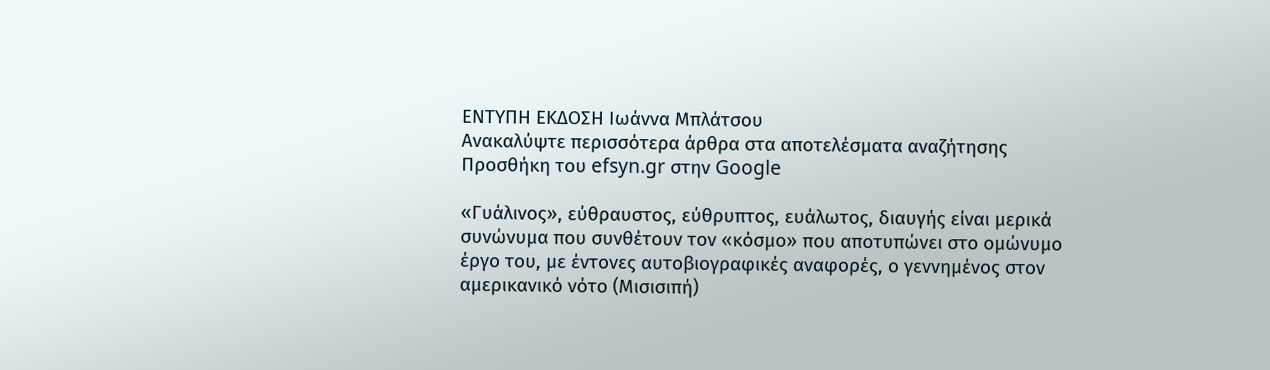ΕΝΤΥΠΗ ΕΚΔΟΣΗ Ιωάννα Μπλάτσου
Ανακαλύψτε περισσότερα άρθρα στα αποτελέσματα αναζήτησης
Προσθήκη του efsyn.gr στην Google

«Γυάλινος», εύθραυστος, εύθρυπτος, ευάλωτος, διαυγής είναι μερικά συνώνυμα που συνθέτουν τον «κόσμο» που αποτυπώνει στο ομώνυμο έργο του, με έντονες αυτοβιογραφικές αναφορές, ο γεννημένος στον αμερικανικό νότο (Μισισιπή)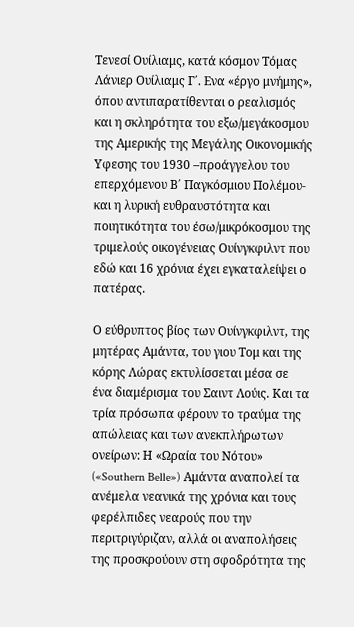Τενεσί Ουίλιαμς, κατά κόσμον Τόμας Λάνιερ Ουίλιαμς Γ΄. Ενα «έργο μνήμης», όπου αντιπαρατίθενται ο ρεαλισμός και η σκληρότητα του εξω/μεγάκοσμου της Αμερικής της Μεγάλης Οικονομικής Υφεσης του 1930 –προάγγελου του επερχόμενου Β΄ Παγκόσμιου Πολέμου- και η λυρική ευθραυστότητα και ποιητικότητα του έσω/μικρόκοσμου της τριμελούς οικογένειας Ουίνγκφιλντ που εδώ και 16 χρόνια έχει εγκαταλείψει ο πατέρας.

Ο εύθρυπτος βίος των Ουίνγκφιλντ, της μητέρας Αμάντα, του γιου Τομ και της κόρης Λώρας εκτυλίσσεται μέσα σε ένα διαμέρισμα του Σαιντ Λούις. Και τα τρία πρόσωπα φέρουν το τραύμα της απώλειας και των ανεκπλήρωτων ονείρων: Η «Ωραία του Νότου» («Southern Belle») Αμάντα αναπολεί τα ανέμελα νεανικά της χρόνια και τους φερέλπιδες νεαρούς που την περιτριγύριζαν, αλλά οι αναπολήσεις της προσκρούουν στη σφοδρότητα της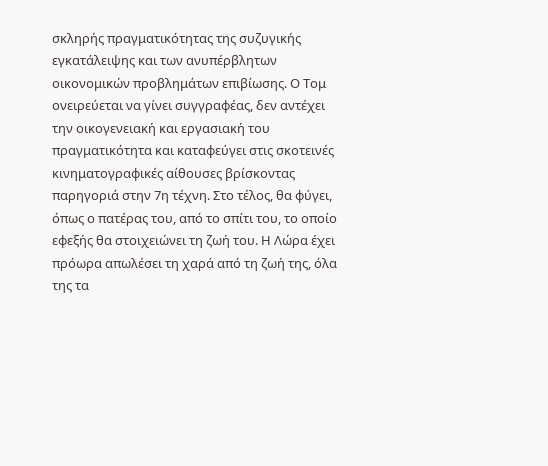σκληρής πραγματικότητας της συζυγικής εγκατάλειψης και των ανυπέρβλητων οικονομικών προβλημάτων επιβίωσης. Ο Τομ ονειρεύεται να γίνει συγγραφέας, δεν αντέχει την οικογενειακή και εργασιακή του πραγματικότητα και καταφεύγει στις σκοτεινές κινηματογραφικές αίθουσες βρίσκοντας παρηγοριά στην 7η τέχνη. Στο τέλος, θα φύγει, όπως ο πατέρας του, από το σπίτι του, το οποίο εφεξής θα στοιχειώνει τη ζωή του. Η Λώρα έχει πρόωρα απωλέσει τη χαρά από τη ζωή της, όλα της τα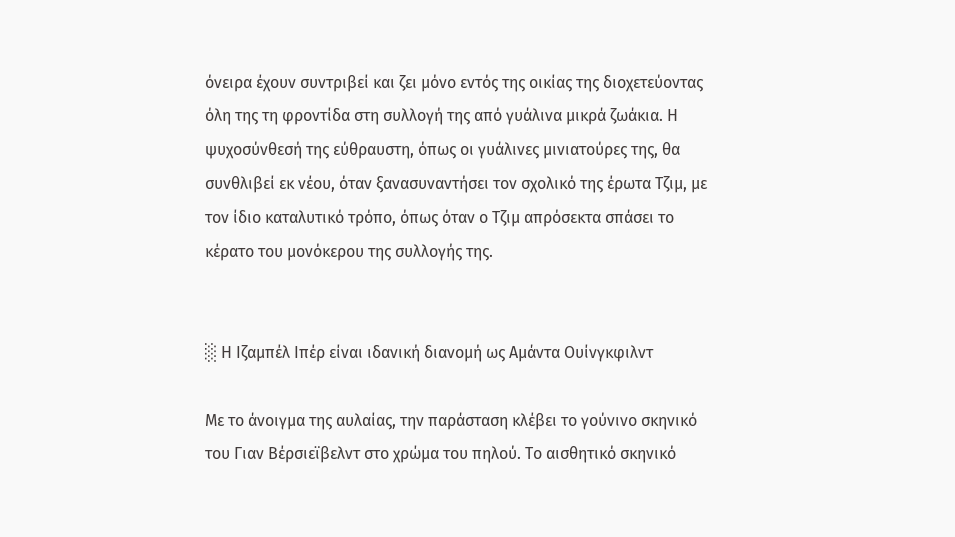όνειρα έχουν συντριβεί και ζει μόνο εντός της οικίας της διοχετεύοντας όλη της τη φροντίδα στη συλλογή της από γυάλινα μικρά ζωάκια. Η ψυχοσύνθεσή της εύθραυστη, όπως οι γυάλινες μινιατούρες της, θα συνθλιβεί εκ νέου, όταν ξανασυναντήσει τον σχολικό της έρωτα Τζιμ, με τον ίδιο καταλυτικό τρόπο, όπως όταν ο Τζιμ απρόσεκτα σπάσει το κέρατο του μονόκερου της συλλογής της.


░ Η Ιζαμπέλ Ιπέρ είναι ιδανική διανομή ως Αμάντα Ουίνγκφιλντ

Με το άνοιγμα της αυλαίας, την παράσταση κλέβει το γούνινο σκηνικό του Γιαν Βέρσιεϊβελντ στο χρώμα του πηλού. Το αισθητικό σκηνικό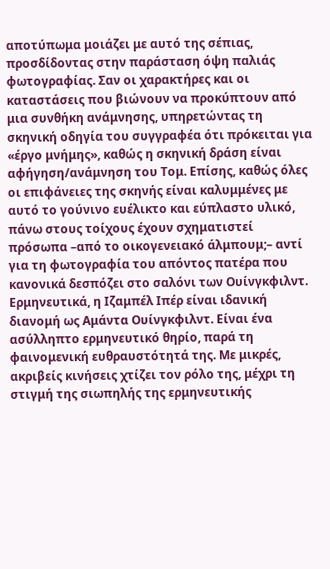αποτύπωμα μοιάζει με αυτό της σέπιας, προσδίδοντας στην παράσταση όψη παλιάς φωτογραφίας. Σαν οι χαρακτήρες και οι καταστάσεις που βιώνουν να προκύπτουν από μια συνθήκη ανάμνησης, υπηρετώντας τη σκηνική οδηγία του συγγραφέα ότι πρόκειται για «έργο μνήμης», καθώς η σκηνική δράση είναι αφήγηση/ανάμνηση του Τομ. Επίσης, καθώς όλες οι επιφάνειες της σκηνής είναι καλυμμένες με αυτό το γούνινο ευέλικτο και εύπλαστο υλικό, πάνω στους τοίχους έχουν σχηματιστεί πρόσωπα –από τo οικογενειακό άλμπουμ;– αντί για τη φωτογραφία του απόντος πατέρα που κανονικά δεσπόζει στο σαλόνι των Ουίνγκφιλντ. Ερμηνευτικά, η Ιζαμπέλ Ιπέρ είναι ιδανική διανομή ως Αμάντα Ουίνγκφιλντ. Είναι ένα ασύλληπτο ερμηνευτικό θηρίο, παρά τη φαινομενική ευθραυστότητά της. Με μικρές, ακριβείς κινήσεις χτίζει τον ρόλο της, μέχρι τη στιγμή της σιωπηλής της ερμηνευτικής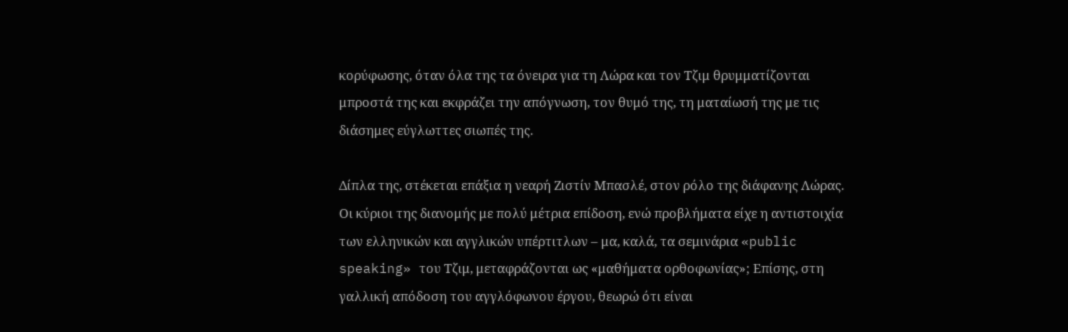κορύφωσης, όταν όλα της τα όνειρα για τη Λώρα και τον Τζιμ θρυμματίζονται μπροστά της και εκφράζει την απόγνωση, τον θυμό της, τη ματαίωσή της με τις διάσημες εύγλωττες σιωπές της.

Δίπλα της, στέκεται επάξια η νεαρή Ζιστίν Μπασλέ, στον ρόλο της διάφανης Λώρας. Οι κύριοι της διανομής με πολύ μέτρια επίδοση, ενώ προβλήματα είχε η αντιστοιχία των ελληνικών και αγγλικών υπέρτιτλων – μα, καλά, τα σεμινάρια «public speaking» του Τζιμ, μεταφράζονται ως «μαθήματα ορθοφωνίας»; Επίσης, στη γαλλική απόδοση του αγγλόφωνου έργου, θεωρώ ότι είναι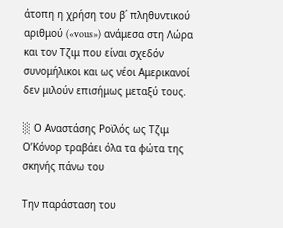άτοπη η χρήση του β΄ πληθυντικού αριθμού («vous») ανάμεσα στη Λώρα και τον Τζιμ που είναι σχεδόν συνομήλικοι και ως νέοι Αμερικανοί δεν μιλούν επισήμως μεταξύ τους.

░ Ο Αναστάσης Ροϊλός ως Τζιμ Ο’Κόνορ τραβάει όλα τα φώτα της σκηνής πάνω του

Την παράσταση του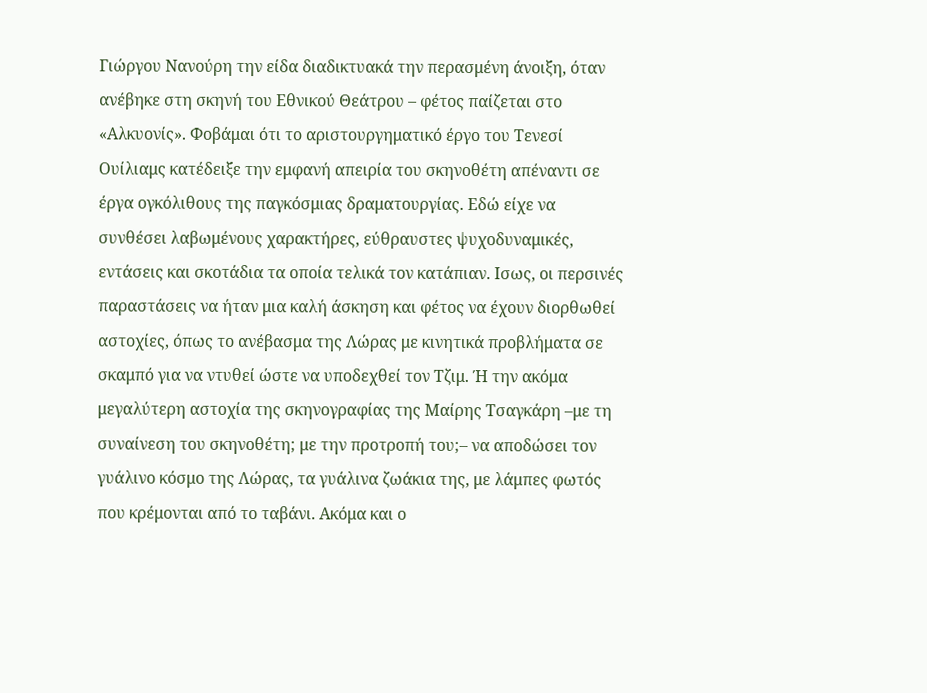Γιώργου Νανούρη την είδα διαδικτυακά την περασμένη άνοιξη, όταν ανέβηκε στη σκηνή του Εθνικού Θεάτρου – φέτος παίζεται στο «Αλκυονίς». Φοβάμαι ότι το αριστουργηματικό έργο του Τενεσί Ουίλιαμς κατέδειξε την εμφανή απειρία του σκηνοθέτη απέναντι σε έργα ογκόλιθους της παγκόσμιας δραματουργίας. Εδώ είχε να συνθέσει λαβωμένους χαρακτήρες, εύθραυστες ψυχοδυναμικές, εντάσεις και σκοτάδια τα οποία τελικά τον κατάπιαν. Ισως, οι περσινές παραστάσεις να ήταν μια καλή άσκηση και φέτος να έχουν διορθωθεί αστοχίες, όπως το ανέβασμα της Λώρας με κινητικά προβλήματα σε σκαμπό για να ντυθεί ώστε να υποδεχθεί τον Τζιμ. Ή την ακόμα μεγαλύτερη αστοχία της σκηνογραφίας της Μαίρης Τσαγκάρη –με τη συναίνεση του σκηνοθέτη; με την προτροπή του;– να αποδώσει τον γυάλινο κόσμο της Λώρας, τα γυάλινα ζωάκια της, με λάμπες φωτός που κρέμονται από το ταβάνι. Ακόμα και ο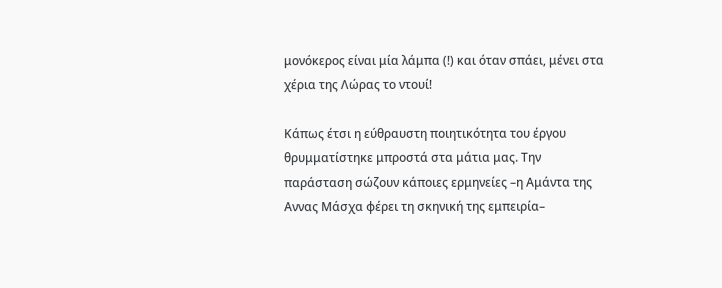μονόκερος είναι μία λάμπα (!) και όταν σπάει, μένει στα χέρια της Λώρας το ντουί!

Κάπως έτσι η εύθραυστη ποιητικότητα του έργου θρυμματίστηκε μπροστά στα μάτια μας. Την παράσταση σώζουν κάποιες ερμηνείες –η Αμάντα της Αννας Μάσχα φέρει τη σκηνική της εμπειρία–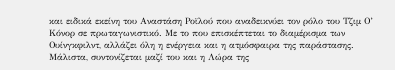και ειδικά εκείνη του Αναστάση Ροϊλού που αναδεικνύει τον ρόλο του Τζιμ Ο’ Κόνορ σε πρωταγωνιστικό. Με το που επισκέπτεται το διαμέρισμα των Ουίνγκφιλντ, αλλάζει όλη η ενέργεια και η ατμόσφαιρα της παράστασης. Μάλιστα, συντονίζεται μαζί του και η Λώρα της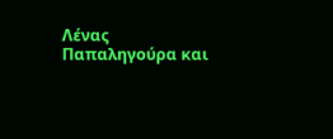Λένας Παπαληγούρα και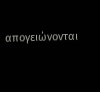απογειώνονται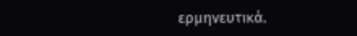ερμηνευτικά.